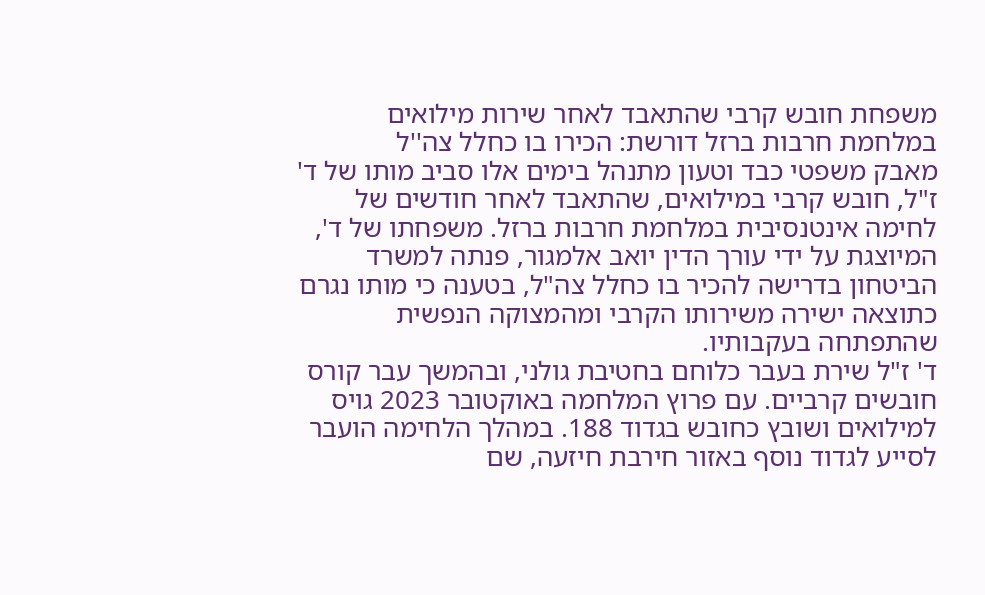משפחת חובש קרבי שהתאבד לאחר שירות מילואים במלחמת חרבות ברזל דורשת: הכירו בו כחלל צה''ל
מאבק משפטי כבד וטעון מתנהל בימים אלו סביב מותו של ד' ז"ל, חובש קרבי במילואים, שהתאבד לאחר חודשים של לחימה אינטנסיבית במלחמת חרבות ברזל. משפחתו של ד', המיוצגת על ידי עורך הדין יואב אלמגור, פנתה למשרד הביטחון בדרישה להכיר בו כחלל צה"ל, בטענה כי מותו נגרם כתוצאה ישירה משירותו הקרבי ומהמצוקה הנפשית שהתפתחה בעקבותיו.
ד' ז"ל שירת בעבר כלוחם בחטיבת גולני, ובהמשך עבר קורס חובשים קרביים. עם פרוץ המלחמה באוקטובר 2023 גויס למילואים ושובץ כחובש בגדוד 188. במהלך הלחימה הועבר לסייע לגדוד נוסף באזור חירבת חיזעה, שם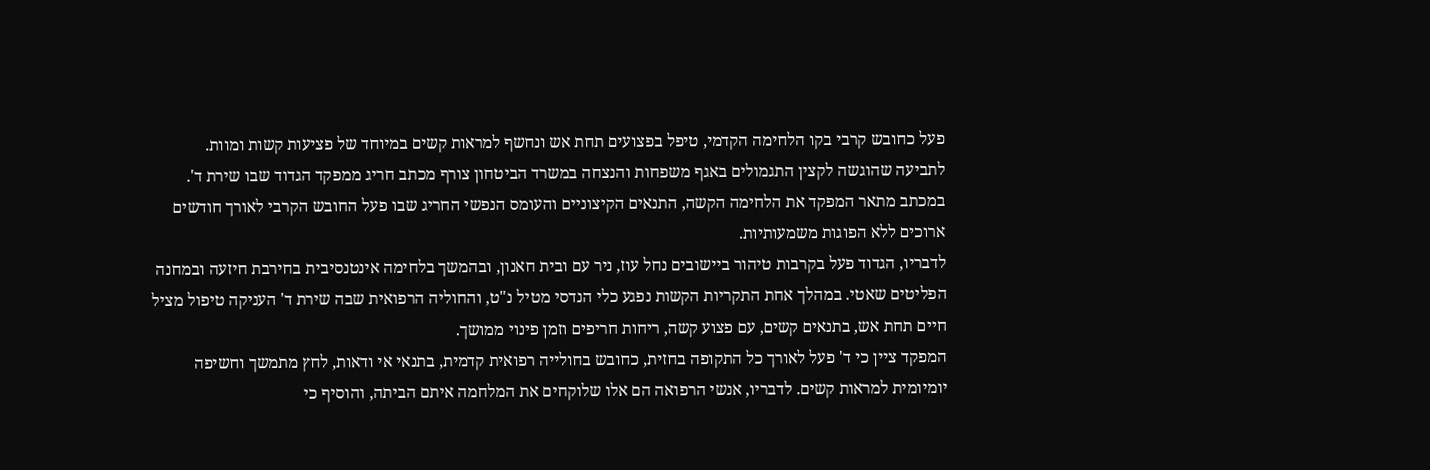פעל כחובש קרבי בקו הלחימה הקדמי, טיפל בפצועים תחת אש ונחשף למראות קשים במיוחד של פציעות קשות ומוות.
לתביעה שהוגשה לקצין התגמולים באגף משפחות והנצחה במשרד הביטחון צורף מכתב חריג ממפקד הגדוד שבו שירת ד'. במכתב מתאר המפקד את הלחימה הקשה, התנאים הקיצוניים והעומס הנפשי החריג שבו פעל החובש הקרבי לאורך חודשים ארוכים ללא הפוגות משמעותיות.
לדבריו, הגדוד פעל בקרבות טיהור ביישובים נחל עוז, ניר עם ובית חאנון, ובהמשך בלחימה אינטנסיבית בחירבת חיזעה ובמחנה הפליטים שאטי. במהלך אחת התקריות הקשות נפגע כלי הנדסי מטיל נ"ט, והחוליה הרפואית שבה שירת ד' העניקה טיפול מציל חיים תחת אש, בתנאים קשים, עם פצוע קשה, ריחות חריפים וזמן פינוי ממושך.
המפקד ציין כי ד' פעל לאורך כל התקופה בחזית, כחובש בחולייה רפואית קדמית, בתנאי אי ודאות, לחץ מתמשך וחשיפה יומיומית למראות קשים. לדבריו, אנשי הרפואה הם אלו שלוקחים את המלחמה איתם הביתה, והוסיף כי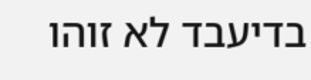בדיעבד לא זוהו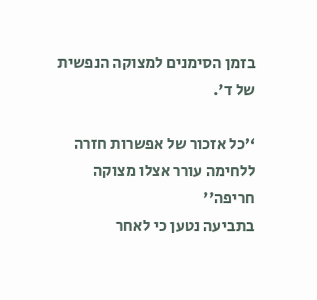בזמן הסימנים למצוקה הנפשית של ד'.

‘’כל אזכור של אפשרות חזרה ללחימה עורר אצלו מצוקה חריפה''
בתביעה נטען כי לאחר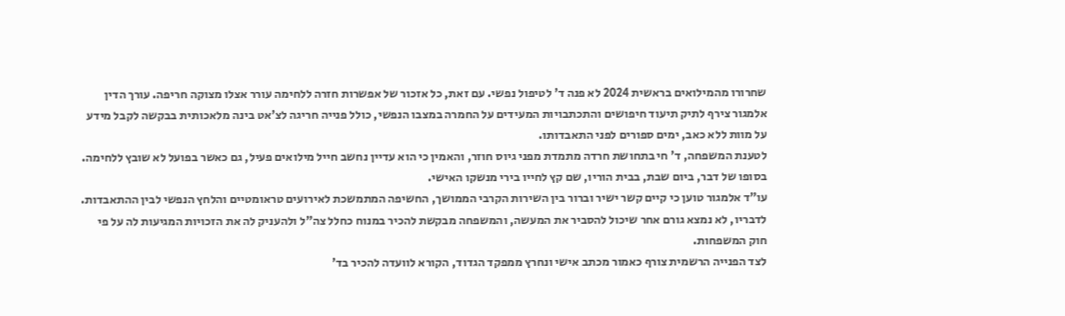שחרורו מהמילואים בראשית 2024 לא פנה ד' לטיפול נפשי. עם זאת, כל אזכור של אפשרות חזרה ללחימה עורר אצלו מצוקה חריפה. עורך הדין אלמגור צירף לתיק תיעוד חיפושים והתכתבויות המעידים על החמרה במצבו הנפשי, כולל פנייה חריגה לצ'אט בינה מלאכותית בבקשה לקבל מידע על מוות ללא כאב, ימים ספורים לפני התאבדותו.
לטענת המשפחה, ד' חי בתחושת חרדה מתמדת מפני גיוס חוזר, והאמין כי הוא עדיין נחשב חייל מילואים פעיל, גם כאשר בפועל לא שובץ ללחימה. בסופו של דבר, ביום שבת, בבית הוריו, שם קץ לחייו בירי מנשקו האישי.
עו"ד אלמגור טוען כי קיים קשר ישיר וברור בין השירות הקרבי הממושך, החשיפה המתמשכת לאירועים טראומטיים והלחץ הנפשי לבין ההתאבדות. לדבריו, לא נמצא גורם אחר שיכול להסביר את המעשה, והמשפחה מבקשת להכיר במנוח כחלל צה"ל ולהעניק לה את הזכויות המגיעות לה על פי חוק המשפחות.
לצד הפנייה הרשמית צורף כאמור מכתב אישי ונחרץ ממפקד הגדוד, הקורא לוועדה להכיר בד'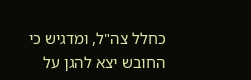כחלל צה"ל, ומדגיש כי החובש יצא להגן על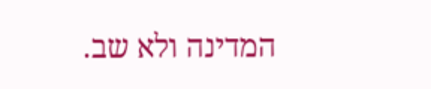המדינה ולא שב.